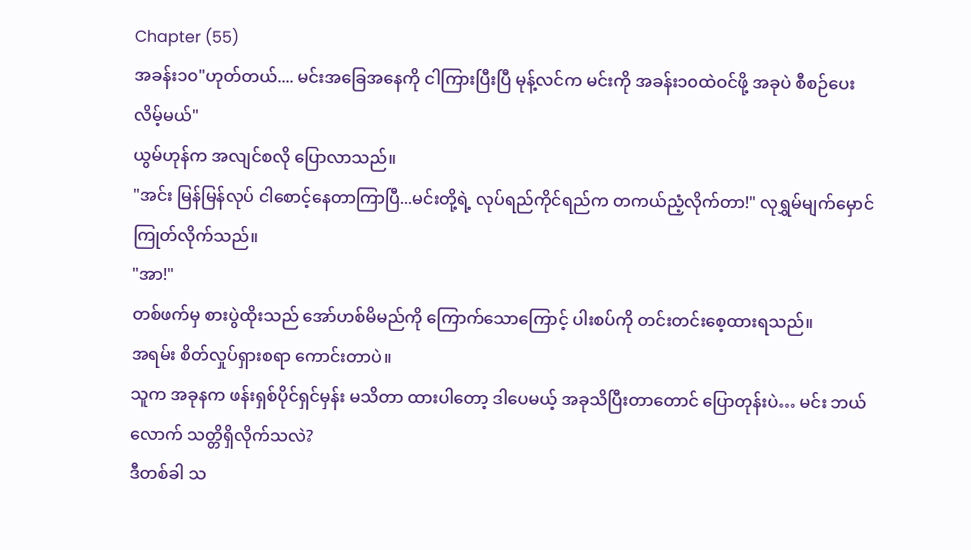Chapter (55)
အခန်း၁၀"ဟုတ်တယ်.... မင်းအခြေအနေကို ငါကြားပြီးပြီ မုန့်လင်က မင်းကို အခန်း၁၀ထဲဝင်ဖို့ အခုပဲ စီစဉ်ပေးလိမ့်မယ်"
ယွမ်ဟုန်က အလျင်စလို ပြောလာသည်။
"အင်း မြန်မြန်လုပ် ငါစောင့်နေတာကြာပြီ...မင်းတို့ရဲ့ လုပ်ရည်ကိုင်ရည်က တကယ်ညံ့လိုက်တာ!" လုရွှမ်မျက်မှောင်ကြုတ်လိုက်သည်။
"အာ!"
တစ်ဖက်မှ စားပွဲထိုးသည် အော်ဟစ်မိမည်ကို ကြောက်သောကြောင့် ပါးစပ်ကို တင်းတင်းစေ့ထားရသည်။
အရမ်း စိတ်လှုပ်ရှားစရာ ကောင်းတာပဲ။
သူက အခုနက ဖန်းရှစ်ပိုင်ရှင်မှန်း မသိတာ ထားပါတော့ ဒါပေမယ့် အခုသိပြီးတာတောင် ပြောတုန်းပဲ… မင်း ဘယ်လောက် သတ္တိရှိလိုက်သလဲ?
ဒီတစ်ခါ သ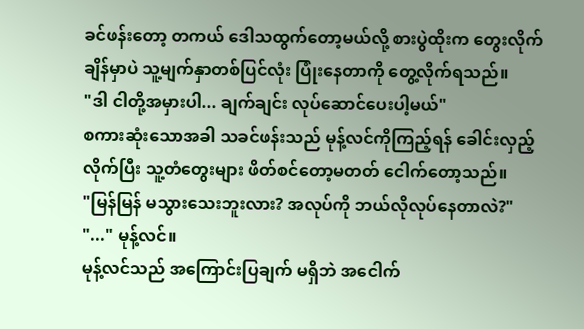ခင်ဖန်းတော့ တကယ် ဒေါသထွက်တော့မယ်လို့ စားပွဲထိုးက တွေးလိုက်ချိန်မှာပဲ သူ့မျက်နှာတစ်ပြင်လုံး ပြုံးနေတာကို တွေ့လိုက်ရသည်။
"ဒါ ငါတို့အမှားပါ... ချက်ချင်း လုပ်ဆောင်ပေးပါ့မယ်"
စကားဆုံးသောအခါ သခင်ဖန်းသည် မုန့်လင်ကိုကြည့်ရန် ခေါင်းလှည့်လိုက်ပြီး သူ့တံတွေးများ ဖိတ်စင်တော့မတတ် ငေါက်တော့သည်။
"မြန်မြန် မသွားသေးဘူးလား? အလုပ်ကို ဘယ်လိုလုပ်နေတာလဲ?"
"..." မုန့်လင်။
မုန့်လင်သည် အကြောင်းပြချက် မရှိဘဲ အငေါက်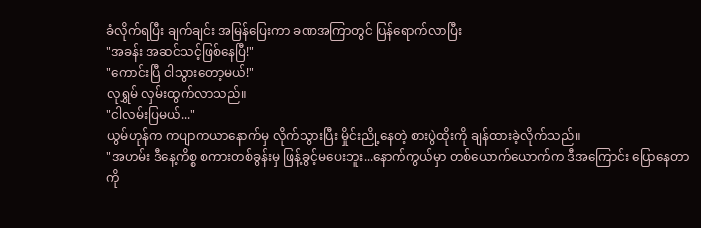ခံလိုက်ရပြီး ချက်ချင်း အမြန်ပြေးကာ ခဏအကြာတွင် ပြန်ရောက်လာပြီး
"အခန်း အဆင်သင့်ဖြစ်နေပြီ!"
"ကောင်းပြီ ငါသွားတော့မယ်!"
လုရွှမ် လှမ်းထွက်လာသည်။
"ငါလမ်းပြမယ်..."
ယွမ်ဟုန်က ကပျာကယာနောက်မှ လိုက်သွားပြီး မှိုင်းညို့နေတဲ့ စားပွဲထိုးကို ချန်ထားခဲ့လိုက်သည်။
"အဟမ်း ဒီနေ့ကိစ္စ စကားတစ်ခွန်းမှ ဖြန့်ခွင့်မပေးဘူး...နောက်ကွယ်မှာ တစ်ယောက်ယောက်က ဒီအကြောင်း ပြောနေတာကို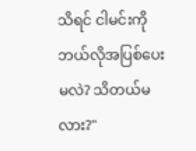သိရင် ငါမင်းကို ဘယ်လိုအပြစ်ပေးမလဲ? သိတယ်မလား?"